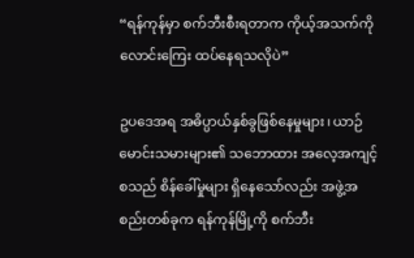“ရန်ကုန်မှာ စက်ဘီးစီးရတာက ကိုယ့်အသက်ကို လောင်းကြေး ထပ်နေရသလိုပဲ”

ဥပဒေအရ အဓိပ္ပာယ်နှစ်ခွဖြစ်နေမှုများ၊ ယာဉ်မောင်းသမားများ၏ သဘောထား အလေ့အကျင့်စသည် စိန်ခေါ်မှုများ ရှိနေသော်လည်း အဖွဲ့အစည်းတစ်ခုက ရန်ကုန်မြို့ကို စက်ဘီး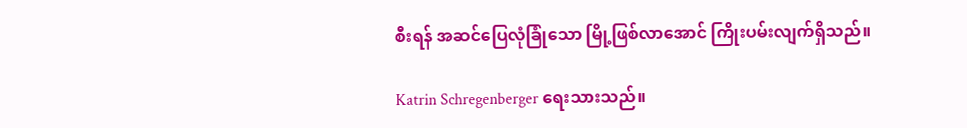စီးရန် အဆင်ပြေလုံခြုံသော မြို့ဖြစ်လာအောင် ကြိုးပမ်းလျက်ရှိသည်။

Katrin Schregenberger ရေးသားသည်။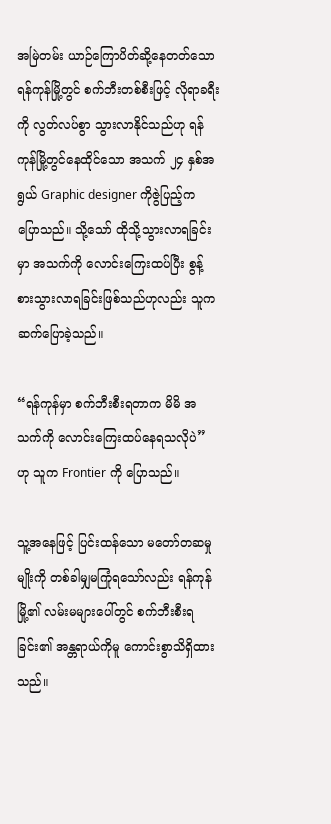အမြဲတမ်း ယာဉ်ကြောပိတ်ဆို့နေတတ်သော ရန်ကုန်မြို့တွင် စက်ဘီးတစ်စီးဖြင့် လိုရာခရီးကို လွတ်လပ်စွာ သွားလာနိုင်သည်ဟု ရန်ကုန်မြို့တွင်နေထိုင်သော အသက် ၂၄ နှစ်အရွယ် Graphic designer ကိုဇွဲပြည့်က ပြောသည်။ သို့သော် ထိုသို့သွားလာရခြင်းမှာ အသက်ကို လောင်းကြေးထပ်ပြီး စွန့်စားသွားလာရခြင်းဖြစ်သည်ဟုလည်း သူက ဆက်ပြောခဲ့သည်။

“ရန်ကုန်မှာ စက်ဘီးစီးရတာက မိမိ အသက်ကို လောင်းကြေးထပ်နေရသလိုပဲ” ဟု သူက Frontier ကို ပြောသည်။

သူ့အနေဖြင့် ပြင်းထန်သော မတော်တဆမှုမျိုးကို တစ်ခါမျှမကြုံရသော်လည်း ရန်ကုန်မြို့၏ လမ်းမများပေါ်တွင် စက်ဘီးစီးရခြင်း၏ အန္တရာယ်ကိုမူ ကောင်းစွာသိရှိထားသည်။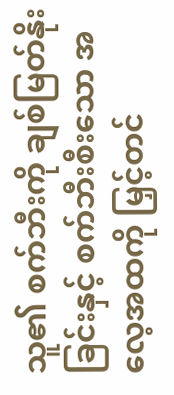သူ၏ စက်ဘီးကို ချစ်မြတ်နိုးခြင်းနှင့် စက်ဘီးစီးသော အလေ့အထကို မြှင့်တင်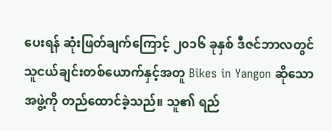ပေးရန် ဆုံးဖြတ်ချက်ကြောင့် ၂၀၁၆ ခုနှစ် ဒီဇင်ဘာလတွင် သူငယ်ချင်းတစ်ယောက်နှင့်အတူ Bikes in Yangon ဆိုသောအဖွဲ့ကို တည်ထောင်ခဲ့သည်။ သူ၏ ရည်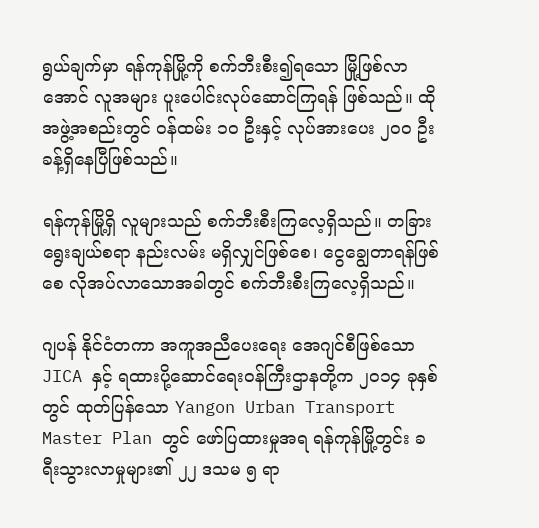ရွယ်ချက်မှာ ရန်ကုန်မြို့ကို စက်ဘီးစီး၍ရသော မြို့ဖြစ်လာအောင် လူအများ ပူးပေါင်းလုပ်ဆောင်ကြရန် ဖြစ်သည်။ ထိုအဖွဲ့အစည်းတွင် ဝန်ထမ်း ၁၀ ဦးနှင့် လုပ်အားပေး ၂၀၀ ဦးခန့်ရှိနေပြီဖြစ်သည်။

ရန်ကုန်မြို့ရှိ လူများသည် စက်ဘီးစီးကြလေ့ရှိသည်။ တခြားရွေးချယ်စရာ နည်းလမ်း မရှိလျှင်ဖြစ်စေ၊ ငွေချွေတာရန်ဖြစ်စေ လိုအပ်လာသောအခါတွင် စက်ဘီးစီးကြလေ့ရှိသည်။

ဂျပန် နိုင်ငံတကာ အကူအညီပေးရေး အေဂျင်စီဖြစ်သော JICA နှင့် ရထားပို့ဆောင်ရေးဝန်ကြီးဌာနတို့က ၂၀၁၄ ခုနှစ်တွင် ထုတ်ပြန်သော Yangon Urban Transport Master Plan တွင် ဖော်ပြထားမှုအရ ရန်ကုန်မြို့တွင်း ခရီးသွားလာမှုများ၏ ၂၂ ဒသမ ၅ ရာ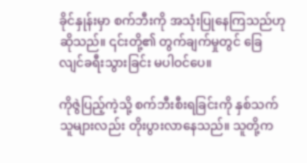ခိုင်နှုန်းမှာ စက်ဘီးကို အသုံးပြုနေကြသည်ဟု ဆိုသည်။ ၎င်းတို့၏ တွက်ချက်မှုတွင် ခြေလျင်ခရီးသွားခြင်း မပါဝင်ပေ။

ကိုဇွဲပြည့်ကဲ့သို့ စက်ဘီးစီးရခြင်းကို နှစ်သက်သူများလည်း တိုးပွားလာနေသည်။ သူတို့က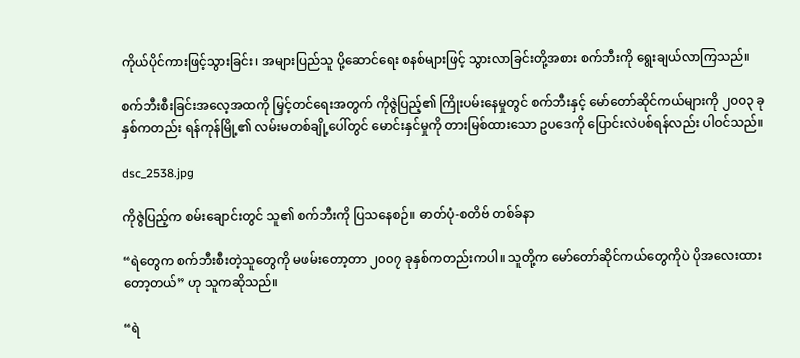ကိုယ်ပိုင်ကားဖြင့်သွားခြင်း၊ အများပြည်သူ ပို့ဆောင်ရေး စနစ်များဖြင့် သွားလာခြင်းတို့အစား စက်ဘီးကို ရွေးချယ်လာကြသည်။

စက်ဘီးစီးခြင်းအလေ့အထကို မြှင့်တင်ရေးအတွက် ကိုဇွဲပြည့်၏ ကြိုးပမ်းနေမှုတွင် စက်ဘီးနှင့် မော်တော်ဆိုင်ကယ်များကို ၂၀၀၃ ခုနှစ်ကတည်း ရန်ကုန်မြို့၏ လမ်းမတစ်ချို့ပေါ်တွင် မောင်းနှင်မှုကို တားမြစ်ထားသော ဥပဒေကို ပြောင်းလဲပစ်ရန်လည်း ပါဝင်သည်။

dsc_2538.jpg

ကိုဇွဲပြည့်က စမ်းချောင်းတွင် သူ၏ စက်ဘီးကို ပြသနေစဉ်။ ဓာတ်ပုံ-စတိဗ် တစ်ခ်နာ

“ရဲတွေက စက်ဘီးစီးတဲ့သူတွေကို မဖမ်းတော့တာ ၂၀၀၇ ခုနှစ်ကတည်းကပါ။ သူတို့က မော်တော်ဆိုင်ကယ်တွေကိုပဲ ပိုအလေးထားတော့တယ်” ဟု သူကဆိုသည်။

“ရဲ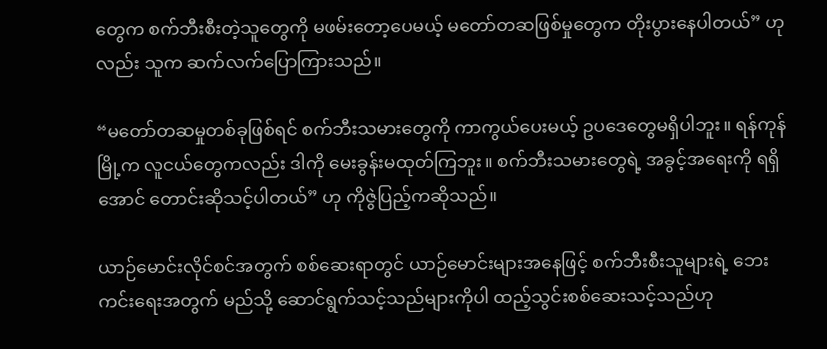တွေက စက်ဘီးစီးတဲ့သူတွေကို မဖမ်းတော့ပေမယ့် မတော်တဆဖြစ်မှုတွေက တိုးပွားနေပါတယ်” ဟုလည်း သူက ဆက်လက်ပြောကြားသည်။

“မတော်တဆမှုတစ်ခုဖြစ်ရင် စက်ဘီးသမားတွေကို ကာကွယ်ပေးမယ့် ဥပဒေတွေမရှိပါဘူး။ ရန်ကုန်မြို့က လူငယ်တွေကလည်း ဒါကို မေးခွန်းမထုတ်ကြဘူး။ စက်ဘီးသမားတွေရဲ့ အခွင့်အရေးကို ရရှိအောင် တောင်းဆိုသင့်ပါတယ်” ဟု ကိုဇွဲပြည့်ကဆိုသည်။

ယာဉ်မောင်းလိုင်စင်အတွက် စစ်ဆေးရာတွင် ယာဉ်မောင်းများအနေဖြင့် စက်ဘီးစီးသူများရဲ့ ဘေးကင်းရေးအတွက် မည်သို့ ဆောင်ရွက်သင့်သည်များကိုပါ ထည့်သွင်းစစ်ဆေးသင့်သည်ဟု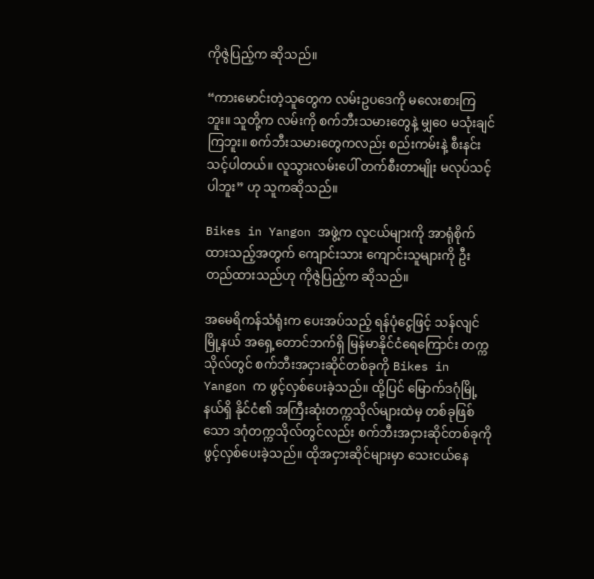ကိုဇွဲပြည့်က ဆိုသည်။

“ကားမောင်းတဲ့သူတွေက လမ်းဥပဒေကို မလေးစားကြဘူး။ သူတို့က လမ်းကို စက်ဘီးသမားတွေနဲ့ မျှဝေ မသုံးချင်ကြဘူး။ စက်ဘီးသမားတွေကလည်း စည်းကမ်းနဲ့ စီးနင်းသင့်ပါတယ်။ လူသွားလမ်းပေါ် တက်စီးတာမျိုး မလုပ်သင့်ပါဘူး” ဟု သူကဆိုသည်။

Bikes in Yangon အဖွဲ့က လူငယ်များကို အာရုံစိုက်ထားသည့်အတွက် ကျောင်းသား ကျောင်းသူများကို ဦးတည်ထားသည်ဟု ကိုဇွဲပြည့်က ဆိုသည်။

အမေရိကန်သံရုံးက ပေးအပ်သည့် ရန်ပုံငွေဖြင့် သန်လျင်မြို့နယ် အရှေ့တောင်ဘက်ရှိ မြန်မာနိုင်ငံရေကြောင်း တက္ကသိုလ်တွင် စက်ဘီးအငှားဆိုင်တစ်ခုကို Bikes in Yangon က ဖွင့်လှစ်ပေးခဲ့သည်။ ထို့ပြင် မြောက်ဒဂုံမြို့နယ်ရှိ နိုင်ငံ၏ အကြီးဆုံးတက္ကသိုလ်များထဲမှ တစ်ခုဖြစ်သော ဒဂုံတက္ကသိုလ်တွင်လည်း စက်ဘီးအငှားဆိုင်တစ်ခုကို ဖွင့်လှစ်ပေးခဲ့သည်။ ထိုအငှားဆိုင်များမှာ သေးငယ်နေ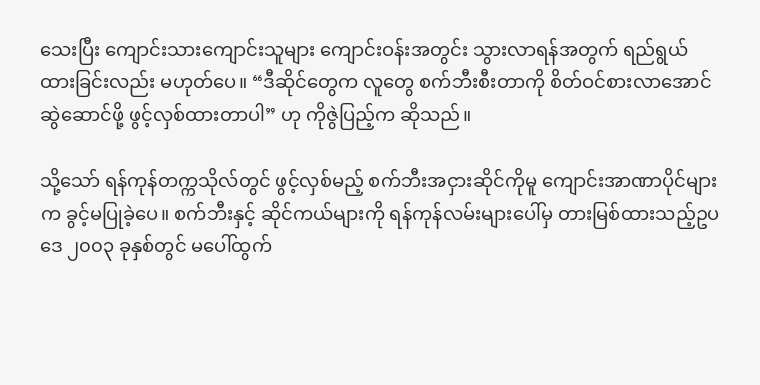သေးပြီး ကျောင်းသားကျောင်းသူများ ကျောင်းဝန်းအတွင်း သွားလာရန်အတွက် ရည်ရွယ်ထားခြင်းလည်း မဟုတ်ပေ။ “ဒီဆိုင်တွေက လူတွေ စက်ဘီးစီးတာကို စိတ်ဝင်စားလာအောင် ဆွဲဆောင်ဖို့ ဖွင့်လှစ်ထားတာပါ” ဟု ကိုဇွဲပြည့်က ဆိုသည်။

သို့သော် ရန်ကုန်တက္ကသိုလ်တွင် ဖွင့်လှစ်မည့် စက်ဘီးအငှားဆိုင်ကိုမူ ကျောင်းအာဏာပိုင်များက ခွင့်မပြုခဲ့ပေ။ စက်ဘီးနှင့် ဆိုင်ကယ်များကို ရန်ကုန်လမ်းများပေါ်မှ တားမြစ်ထားသည့်ဥပဒေ ၂၀၀၃ ခုနှစ်တွင် မပေါ်ထွက်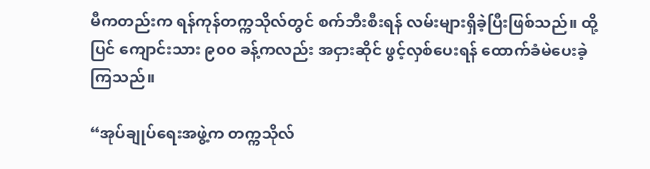မီကတည်းက ရန်ကုန်တက္ကသိုလ်တွင် စက်ဘီးစီးရန် လမ်းများရှိခဲ့ပြီးဖြစ်သည်။ ထို့ပြင် ကျောင်းသား ၉၀၀ ခန့်ကလည်း အငှားဆိုင် ဖွင့်လှစ်ပေးရန် ထောက်ခံမဲပေးခဲ့ကြသည်။

“အုပ်ချုပ်ရေးအဖွဲ့က တက္ကသိုလ်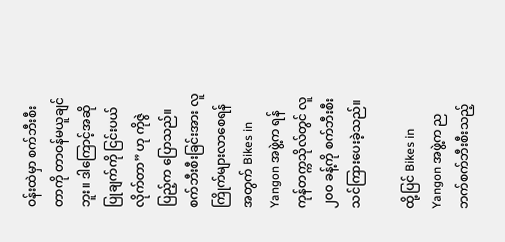ဝန်းထဲမှာ စက်ဘီးစီးတာကို တာဝန်မယူချင်ဘူး။ ဒါကြောင့်အဆိုပြုချက်ကို ငြင်းပယ်လိုက်တာ” ဟု ကိုဇွဲပြည့်က ပြောသည်။ စက်ဘီးစီးခြင်းအား လူကြိုက်များလာစေရန်အတွက် Bikes in Yangon အဖွဲ့က ရန်ကုန်တက္ကသိုလ်တွင် လူ ၂၀၀ ခန့်ကို စက်ဘီးစီး သင်ကြားပေးခဲ့သည်။

ထို့ပြင် Bikes in Yangon အဖွဲ့က ညဘက်စက်ဘီးစီးသည့်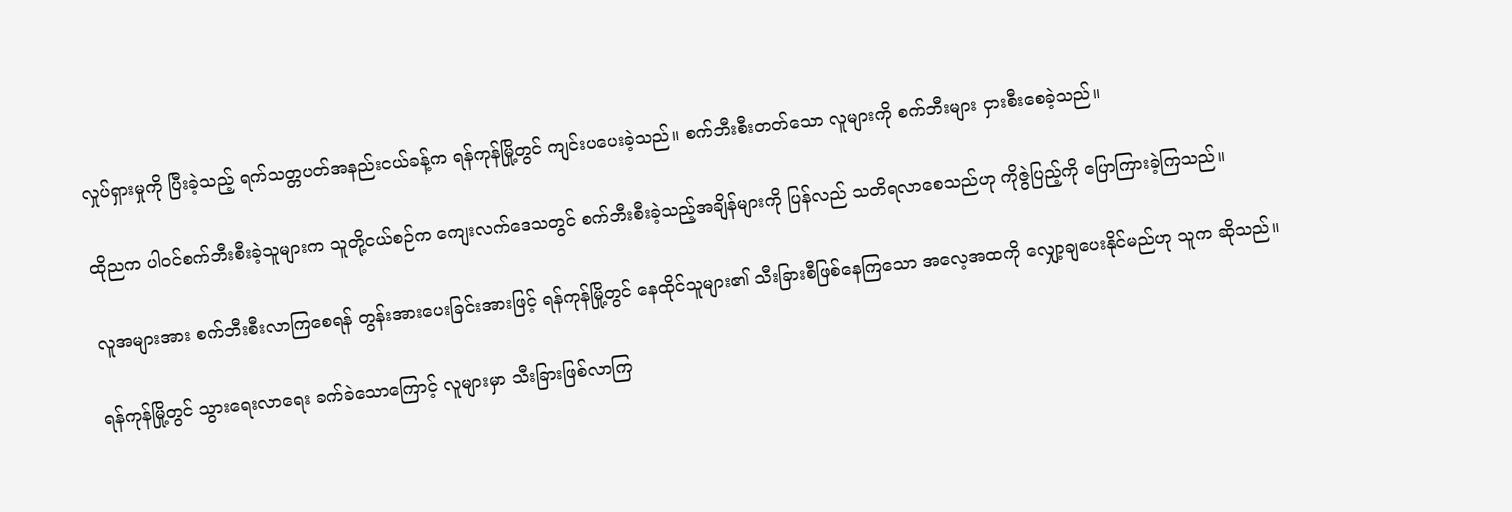လှုပ်ရှားမှုကို ပြီးခဲ့သည့် ရက်သတ္တပတ်အနည်းငယ်ခန့်က ရန်ကုန်မြို့တွင် ကျင်းပပေးခဲ့သည်။ စက်ဘီးစီးတတ်သော လူများကို စက်ဘီးများ ငှားစီးစေခဲ့သည်။

ထိုညက ပါဝင်စက်ဘီးစီးခဲ့သူများက သူတို့ငယ်စဉ်က ကျေးလက်ဒေသတွင် စက်ဘီးစီးခဲ့သည့်အချိန်များကို ပြန်လည် သတိရလာစေသည်ဟု ကိုဇွဲပြည့်ကို ပြောကြားခဲ့ကြသည်။

လူအများအား စက်ဘီးစီးလာကြစေရန် တွန်းအားပေးခြင်းအားဖြင့် ရန်ကုန်မြို့တွင် နေထိုင်သူများ၏ သီးခြားစီဖြစ်နေကြသော အလေ့အထကို လျှော့ချပေးနိုင်မည်ဟု သူက ဆိုသည်။

ရန်ကုန်မြို့တွင် သွားရေးလာရေး ခက်ခဲသောကြောင့် လူများမှာ သီးခြားဖြစ်လာကြ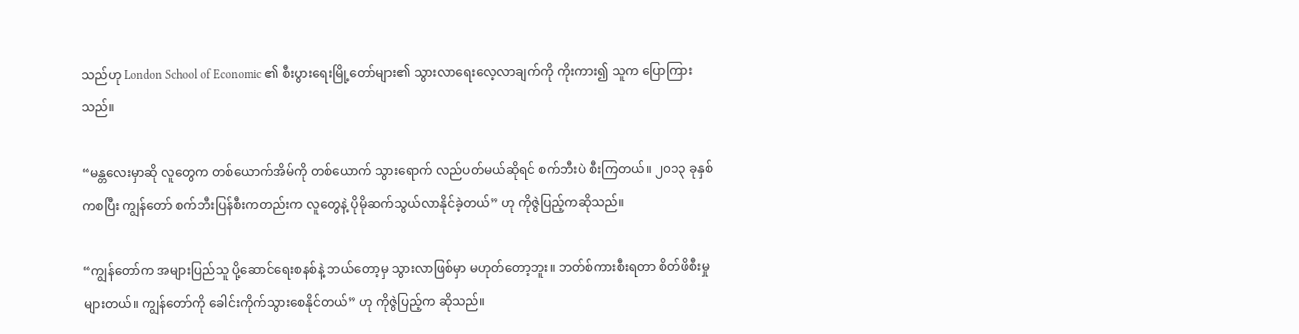သည်ဟု London School of Economic ၏ စီးပွားရေးမြို့တော်များ၏ သွားလာရေးလေ့လာချက်ကို ကိုးကား၍ သူက ပြောကြားသည်။

“မန္တလေးမှာဆို လူတွေက တစ်ယောက်အိမ်ကို တစ်ယောက် သွားရောက် လည်ပတ်မယ်ဆိုရင် စက်ဘီးပဲ စီးကြတယ်။ ၂၀၁၃ ခုနှစ်ကစပြီး ကျွန်တော် စက်ဘီးပြန်စီးကတည်းက လူတွေနဲ့ ပိုမိုဆက်သွယ်လာနိုင်ခဲ့တယ်” ဟု ကိုဇွဲပြည့်ကဆိုသည်။

“ကျွန်တော်က အများပြည်သူ ပို့ဆောင်ရေးစနစ်နဲ့ ဘယ်တော့မှ သွားလာဖြစ်မှာ မဟုတ်တော့ဘူး။ ဘတ်စ်ကားစီးရတာ စိတ်ဖိစီးမှုများတယ်။ ကျွန်တော်ကို ခေါင်းကိုက်သွားစေနိုင်တယ်” ဟု ကိုဇွဲပြည့်က ဆိုသည်။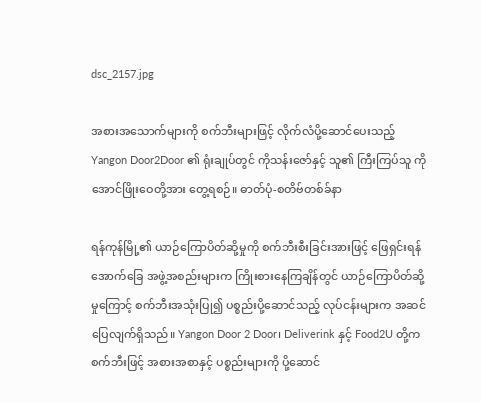dsc_2157.jpg

အစားအသောက်များကို စက်ဘီးများဖြင့် လိုက်လံပို့ဆောင်ပေးသည့် Yangon Door2Door ၏ ရုံးချုပ်တွင် ကိုသန်းဇော်နှင့် သူ၏ ကြီးကြပ်သူ ကိုအောင်ဖြိုးဝေတို့အား တွေ့ရစဉ်။ ဓာတ်ပုံ-စတိဗ်တစ်ခ်နာ

ရန်ကုန်မြို့၏ ယာဉ်ကြောပိတ်ဆို့မှုကို စက်ဘီးစီးခြင်းအားဖြင့် ဖြေရှင်းရန် အောက်ခြေ အဖွဲ့အစည်းများက ကြိုးစားနေကြချိန်တွင် ယာဉ်ကြောပိတ်ဆို့မှုကြောင့် စက်ဘီးအသုံးပြု၍ ပစ္စည်းပို့ဆောင်သည့် လုပ်ငန်းများက အဆင်ပြေလျက်ရှိသည်။ Yangon Door 2 Door၊ Deliverink နှင့် Food2U တို့က စက်ဘီးဖြင့် အစားအစာနှင့် ပစ္စည်းများကို ပို့ဆောင်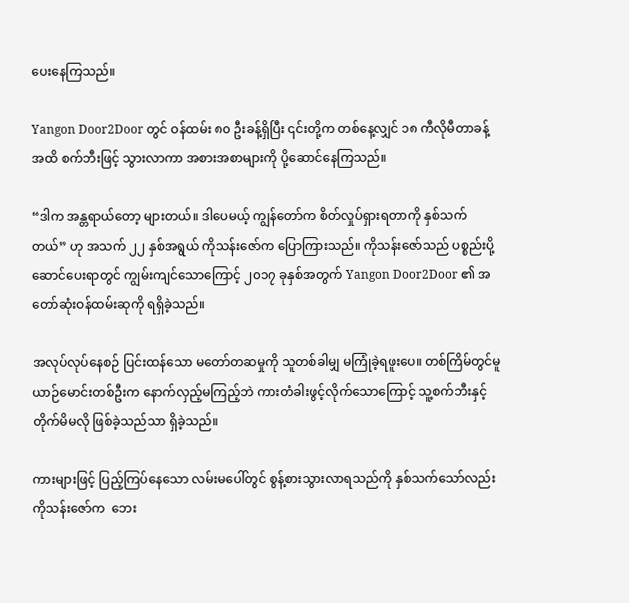ပေးနေကြသည်။

Yangon Door2Door တွင် ဝန်ထမ်း ၈၀ ဦးခန့်ရှိပြီး ၎င်းတို့က တစ်နေ့လျှင် ၁၈ ကီလိုမီတာခန့်အထိ စက်ဘီးဖြင့် သွားလာကာ အစားအစာများကို ပို့ဆောင်နေကြသည်။

“ဒါက အန္တရာယ်တော့ များတယ်။ ဒါပေမယ့် ကျွန်တော်က စိတ်လှုပ်ရှားရတာကို နှစ်သက်တယ်” ဟု အသက် ၂၂ နှစ်အရွယ် ကိုသန်းဇော်က ပြောကြားသည်။ ကိုသန်းဇော်သည် ပစ္စည်းပို့ဆောင်ပေးရာတွင် ကျွမ်းကျင်သောကြောင့် ၂၀၁၇ ခုနှစ်အတွက် Yangon Door2Door ၏ အတော်ဆုံးဝန်ထမ်းဆုကို ရရှိခဲ့သည်။

အလုပ်လုပ်နေစဉ် ပြင်းထန်သော မတော်တဆမှုကို သူတစ်ခါမျှ မကြုံခဲ့ရဖူးပေ။ တစ်ကြိမ်တွင်မူ ယာဉ်မောင်းတစ်ဦးက နောက်လှည့်မကြည့်ဘဲ ကားတံခါးဖွင့်လိုက်သောကြောင့် သူ့စက်ဘီးနှင့် တိုက်မိမလို ဖြစ်ခဲ့သည်သာ ရှိခဲ့သည်။

ကားများဖြင့် ပြည့်ကြပ်နေသော လမ်းမပေါ်တွင် စွန့်စားသွားလာရသည်ကို နှစ်သက်သော်လည်း ကိုသန်းဇော်က  ဘေး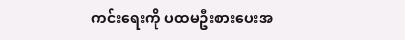ကင်းရေးကို ပထမဦးစားပေးအ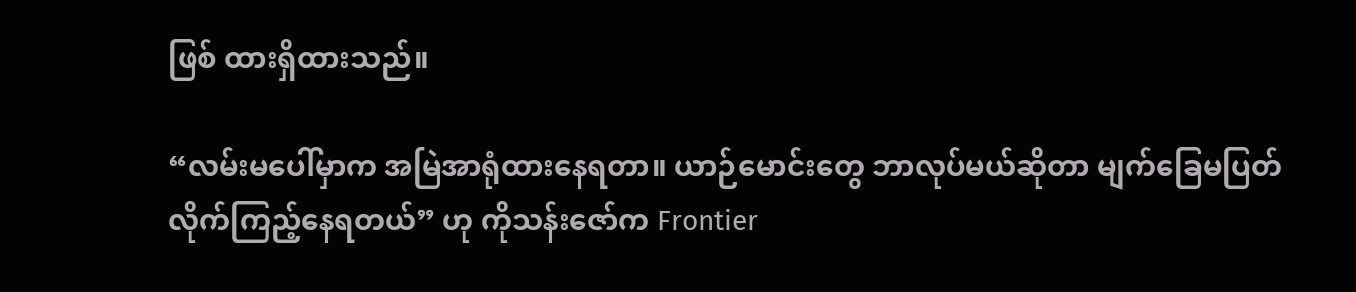ဖြစ် ထားရှိထားသည်။

“လမ်းမပေါ်မှာက အမြဲအာရုံထားနေရတာ။ ယာဉ်မောင်းတွေ ဘာလုပ်မယ်ဆိုတာ မျက်ခြေမပြတ် လိုက်ကြည့်နေရတယ်” ဟု ကိုသန်းဇော်က Frontier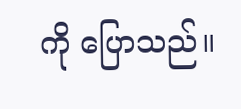ကို ပြောသည်။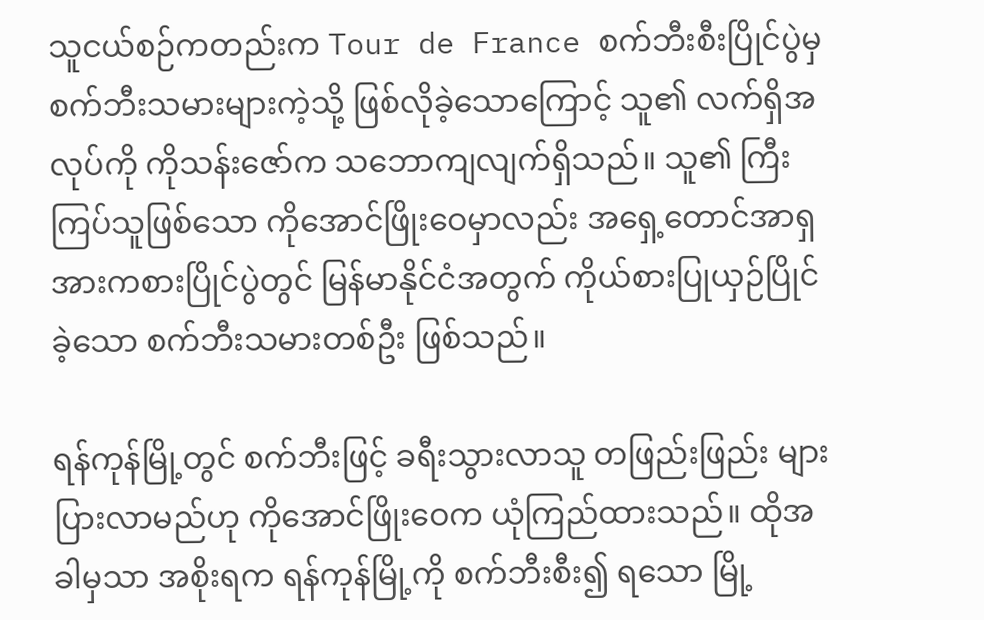သူငယ်စဉ်ကတည်းက Tour de France စက်ဘီးစီးပြိုင်ပွဲမှ စက်ဘီးသမားများကဲ့သို့ ဖြစ်လိုခဲ့သောကြောင့် သူ၏ လက်ရှိအလုပ်ကို ကိုသန်းဇော်က သဘောကျလျက်ရှိသည်။ သူ၏ ကြီးကြပ်သူဖြစ်သော ကိုအောင်ဖြိုးဝေမှာလည်း အရှေ့တောင်အာရှ အားကစားပြိုင်ပွဲတွင် မြန်မာနိုင်ငံအတွက် ကိုယ်စားပြုယှဉ်ပြိုင်ခဲ့သော စက်ဘီးသမားတစ်ဦး ဖြစ်သည်။

ရန်ကုန်မြို့တွင် စက်ဘီးဖြင့် ခရီးသွားလာသူ တဖြည်းဖြည်း များပြားလာမည်ဟု ကိုအောင်ဖြိုးဝေက ယုံကြည်ထားသည်။ ထိုအခါမှသာ အစိုးရက ရန်ကုန်မြို့ကို စက်ဘီးစီး၍ ရသော မြို့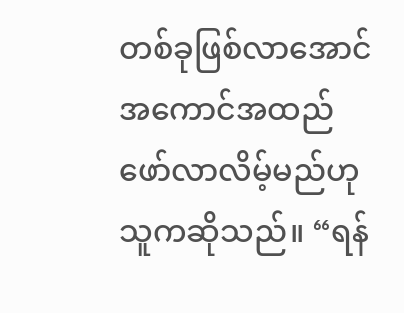တစ်ခုဖြစ်လာအောင် အကောင်အထည်ဖော်လာလိမ့်မည်ဟု သူကဆိုသည်။ “ရန်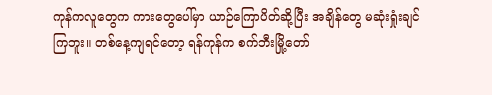ကုန်ကလူတွေက ကားတွေပေါ်မှာ ယာဉ်ကြောပိတ်ဆို့ပြီး အချိန်တွေ မဆုံးရှုံးချင်ကြဘူး။ တစ်နေ့ကျရင်တော့ ရန်ကုန်က စက်ဘီးမြို့တော်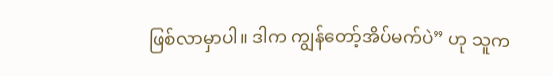ဖြစ်လာမှာပါ။ ဒါက ကျွန်တော့်အိပ်မက်ပဲ” ဟု သူက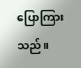ပြောကြားသည်။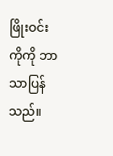ဖြိုးဝင်းကိုကို ဘာသာပြန်သည်။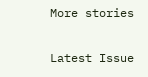More stories

Latest Issue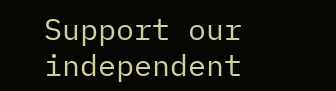Support our independent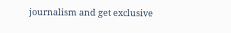journalism and get exclusive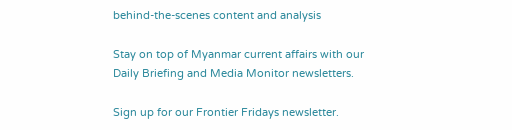behind-the-scenes content and analysis

Stay on top of Myanmar current affairs with our Daily Briefing and Media Monitor newsletters.

Sign up for our Frontier Fridays newsletter.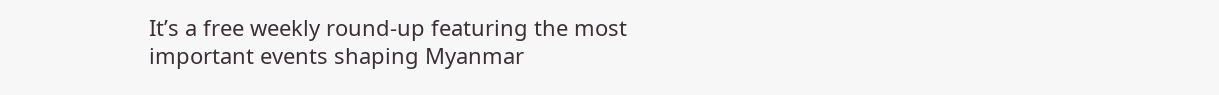It’s a free weekly round-up featuring the most important events shaping Myanmar